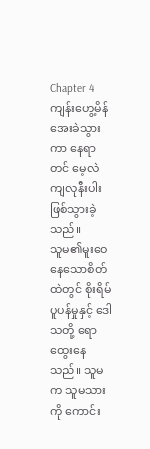Chapter 4
ကျန်းဟွေ့မိန် အေးခဲသွားကာ နေရာတင် မေ့လဲကျလုနီးပါးဖြစ်သွားခဲ့သည်။
သူမ၏မူးဝေနေသောစိတ်ထဲတွင် စိုးရိမ်ပူပန်မှုနှင့် ဒေါသတို့ ရောထွေးနေသည်။ သူမက သူမသားကို ကောင်း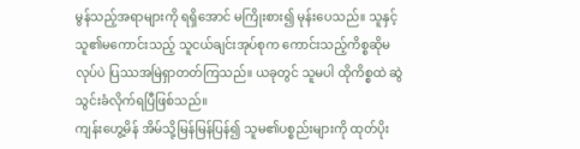မွန်သည့်အရာများကို ရရှိအောင် မကြိုးစား၍ မုန်းပေသည်။ သူနှင့် သူ၏မကောင်းသည့် သူငယ်ချင်းအုပ်စုက ကောင်းသည့်ကိစ္စဆိုမလုပ်ပဲ ပြဿအမြဲရှာတတ်ကြသည်။ ယခုတွင် သူမပါ ထိုကိစ္စထဲ ဆွဲသွင်းခံလိုက်ရပြီဖြစ်သည်။
ကျန်းဟွေ့မိန် အိမ်သို့မြန်မြန်ပြန်၍ သူမ၏ပစ္စည်းများကို ထုတ်ပိုး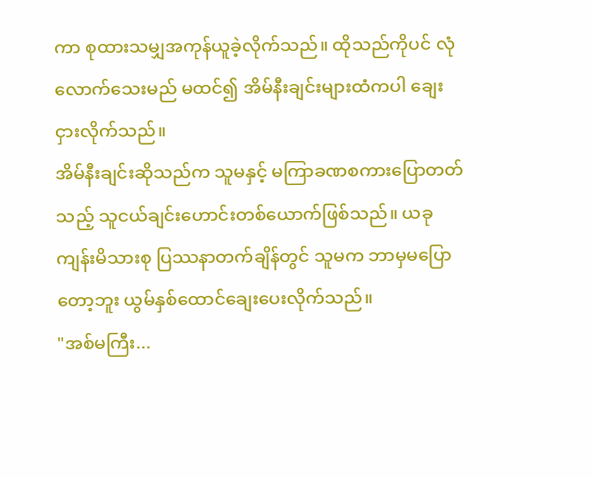ကာ စုထားသမျှအကုန်ယူခဲ့လိုက်သည်။ ထိုသည်ကိုပင် လုံလောက်သေးမည် မထင်၍ အိမ်နီးချင်းများထံကပါ ချေးငှားလိုက်သည်။
အိမ်နီးချင်းဆိုသည်က သူမနှင့် မကြာခဏစကားပြောတတ်သည့် သူငယ်ချင်းဟောင်းတစ်ယောက်ဖြစ်သည်။ ယခု ကျန်းမိသားစု ပြဿနာတက်ချိန်တွင် သူမက ဘာမှမပြောတော့ဘူး ယွမ်နှစ်ထောင်ချေးပေးလိုက်သည်။
"အစ်မကြီး...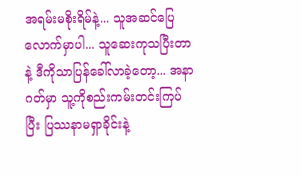အရမ်းမစိုးရိမ်နဲ့... သူအဆင်ပြေလောက်မှာပါ... သူဆေးကုသပြီးတာနဲ့ ဒီကိုသာပြန်ခေါ်လာခဲ့တော့... အနာဂတ်မှာ သူ့ကိုစည်းကမ်းတင်းကြပ်ပြီး ပြဿနာမရှာခိုင်းနဲ့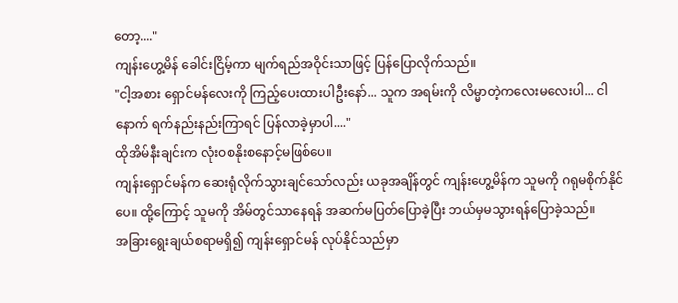တော့...."
ကျန်းဟွေ့မိန် ခေါင်းငြိမ့်ကာ မျက်ရည်အဝိုင်းသာဖြင့် ပြန်ပြောလိုက်သည်။
"ငါ့အစား ရှောင်မန်လေးကို ကြည့်ပေးထားပါဦးနော်... သူက အရမ်းကို လိမ္မာတဲ့ကလေးမလေးပါ... ငါနောက် ရက်နည်းနည်းကြာရင် ပြန်လာခဲ့မှာပါ...."
ထိုအိမ်နီးချင်းက လုံးဝစနိုးစနောင့်မဖြစ်ပေ။
ကျန်းရှောင်မန်က ဆေးရုံလိုက်သွားချင်သော်လည်း ယခုအချိန်တွင် ကျန်းဟွေ့မိန်က သူမကို ဂရုမစိုက်နိုင်ပေ။ ထို့ကြောင့် သူမကို အိမ်တွင်သာနေရန် အဆက်မပြတ်ပြောခဲ့ပြီး ဘယ်မှမသွားရန်ပြောခဲ့သည်။
အခြားရွေးချယ်စရာမရှိ၍ ကျန်းရှောင်မန် လုပ်နိုင်သည်မှာ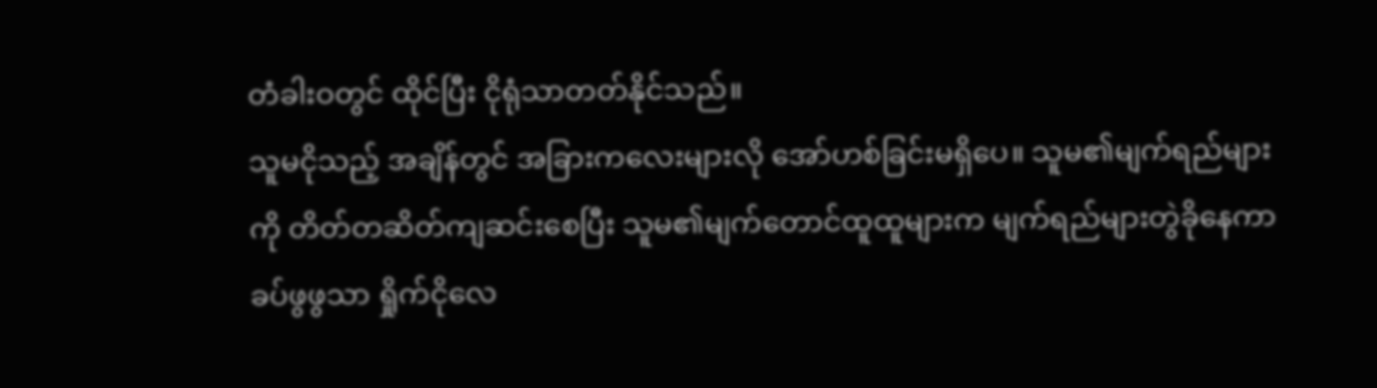တံခါးဝတွင် ထိုင်ပြီး ငိုရုံသာတတ်နိုင်သည်။
သူမငိုသည့် အချိန်တွင် အခြားကလေးများလို အော်ဟစ်ခြင်းမရှိပေ။ သူမ၏မျက်ရည်များကို တိတ်တဆိတ်ကျဆင်းစေပြီး သူမ၏မျက်တောင်ထူထူများက မျက်ရည်များတွဲခိုနေကာ ခပ်ဖွဖွသာ ရှိုက်ငိုလေ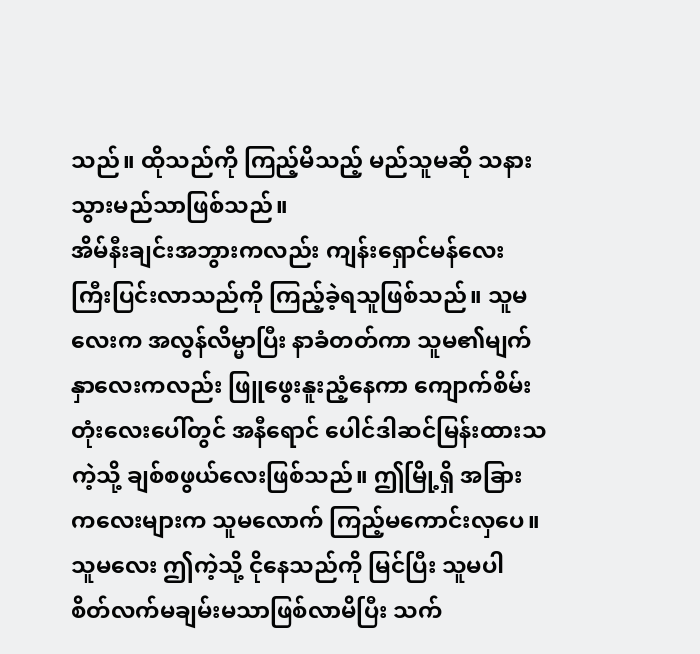သည်။ ထိုသည်ကို ကြည့်မိသည့် မည်သူမဆို သနားသွားမည်သာဖြစ်သည်။
အိမ်နီးချင်းအဘွားကလည်း ကျန်းရှောင်မန်လေး ကြီးပြင်းလာသည်ကို ကြည့်ခဲ့ရသူဖြစ်သည်။ သူမလေးက အလွန်လိမ္မာပြီး နာခံတတ်ကာ သူမ၏မျက်နှာလေးကလည်း ဖြူဖွေးနူးညံ့နေကာ ကျောက်စိမ်းတုံးလေးပေါ်တွင် အနီရောင် ပေါင်ဒါဆင်မြန်းထားသကဲ့သို့ ချစ်စဖွယ်လေးဖြစ်သည်။ ဤမြို့ရှိ အခြားကလေးများက သူမလောက် ကြည့်မကောင်းလှပေ။ သူမလေး ဤကဲ့သို့ ငိုနေသည်ကို မြင်ပြီး သူမပါ စိတ်လက်မချမ်းမသာဖြစ်လာမိပြီး သက်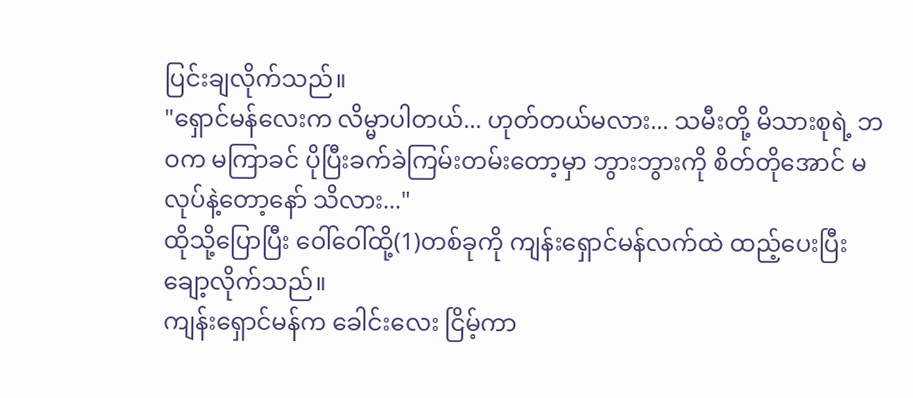ပြင်းချလိုက်သည်။
"ရှောင်မန်လေးက လိမ္မာပါတယ်... ဟုတ်တယ်မလား... သမီးတို့ မိသားစုရဲ့ ဘဝက မကြာခင် ပိုပြီးခက်ခဲကြမ်းတမ်းတော့မှာ ဘွားဘွားကို စိတ်တိုအောင် မလုပ်နဲ့တော့နော် သိလား..."
ထိုသို့ပြောပြီး ဝေါ်ဝေါ်ထို့(1)တစ်ခုကို ကျန်းရှောင်မန်လက်ထဲ ထည့်ပေးပြီး ချော့လိုက်သည်။
ကျန်းရှောင်မန်က ခေါင်းလေး ငြိမ့်ကာ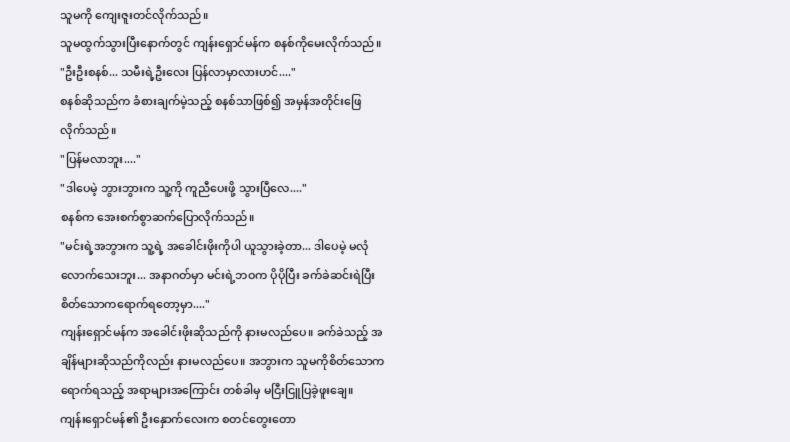သူမကို ကျေးဇူးတင်လိုက်သည်။
သူမထွက်သွားပြီးနောက်တွင် ကျန်းရှောင်မန်က စနစ်ကိုမေးလိုက်သည်။
"ဦးဦးစနစ်... သမီးရဲ့ဦးလေး ပြန်လာမှာလားဟင်...."
စနစ်ဆိုသည်က ခံစားချက်မဲ့သည့် စနစ်သာဖြစ်၍ အမှန်အတိုင်းဖြေလိုက်သည်။
"ပြန်မလာဘူး...."
"ဒါပေမဲ့ ဘွားဘွားက သူ့ကို ကူညီပေးဖို့ သွားပြီလေ...."
စနစ်က အေးစက်စွာဆက်ပြောလိုက်သည်။
"မင်းရဲ့အဘွားက သူ့ရဲ့ အခေါင်းဖိုးကိုပါ ယူသွားခဲ့တာ... ဒါပေမဲ့ မလုံလောက်သေးဘူး... အနာဂတ်မှာ မင်းရဲ့ဘဝက ပိုပိုပြီး ခက်ခဲဆင်းရဲပြီး စိတ်သောကရောက်ရတော့မှာ...."
ကျန်းရှောင်မန်က အခေါင်းဖိုးဆိုသည်ကို နားမလည်ပေ။ ခက်ခဲသည့် အချိန်များဆိုသည်ကိုလည်း နားမလည်ပေ။ အဘွားက သူမကိုစိတ်သောက ရောက်ရသည့် အရာများအကြောင်း တစ်ခါမှ မငြီးငြူပြခဲ့ဖူးချေ။
ကျန်းရှောင်မန်၏ ဦးနှောက်လေးက စတင်တွေးတော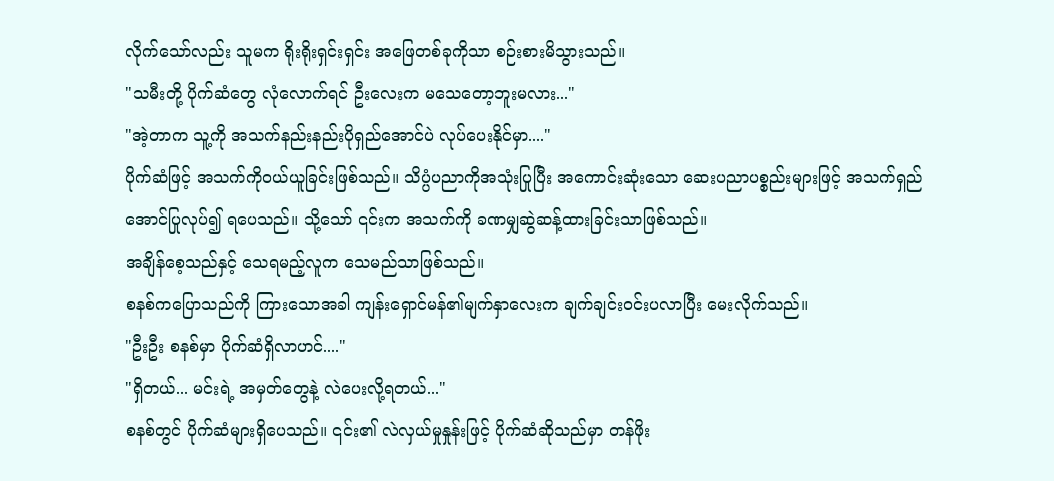လိုက်သော်လည်း သူမက ရိုးရိုးရှင်းရှင်း အဖြေတစ်ခုကိုသာ စဉ်းစားမိသွားသည်။
"သမီးတို့ ပိုက်ဆံတွေ လုံလောက်ရင် ဦးလေးက မသေတော့ဘူးမလား..."
"အဲ့တာက သူ့ကို အသက်နည်းနည်းပိုရှည်အောင်ပဲ လုပ်ပေးနိုင်မှာ...."
ပိုက်ဆံဖြင့် အသက်ကိုဝယ်ယူခြင်းဖြစ်သည်။ သိပ္ပံပညာကိုအသုံးပြုပြီး အကောင်းဆုံးသော ဆေးပညာပစ္စည်းများဖြင့် အသက်ရှည်အောင်ပြုလုပ်၍ ရပေသည်။ သို့သော် ၎င်းက အသက်ကို ခဏမျှဆွဲဆန့်ထားခြင်းသာဖြစ်သည်။
အချိန်စေ့သည်နှင့် သေရမည့်လူက သေမည်သာဖြစ်သည်။
စနစ်ကပြောသည်ကို ကြားသောအခါ ကျန်းရှောင်မန်၏မျက်နှာလေးက ချက်ချင်းဝင်းပလာပြီး မေးလိုက်သည်။
"ဦးဦး စနစ်မှာ ပိုက်ဆံရှိလာဟင်...."
"ရှိတယ်... မင်းရဲ့ အမှတ်တွေနဲ့ လဲပေးလို့ရတယ်..."
စနစ်တွင် ပိုက်ဆံများရှိပေသည်။ ၎င်း၏ လဲလှယ်မှုနှုန်းဖြင့် ပိုက်ဆံဆိုသည်မှာ တန်ဖိုး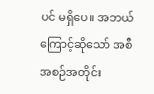ပင် မရှိပေ။ အဘယ်ကြောင့်ဆိုသော် အစီအစဉ်အတိုင်း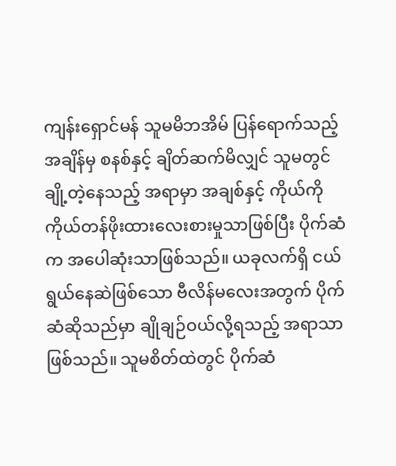ကျန်းရှောင်မန် သူမမိဘအိမ် ပြန်ရောက်သည့် အချိန်မှ စနစ်နှင့် ချိတ်ဆက်မိလျှင် သူမတွင်ချို့တဲ့နေသည့် အရာမှာ အချစ်နှင့် ကိုယ်ကိုကိုယ်တန်ဖိုးထားလေးစားမှုသာဖြစ်ပြီး ပိုက်ဆံက အပေါဆုံးသာဖြစ်သည်။ ယခုလက်ရှိ ငယ်ရွယ်နေဆဲဖြစ်သော ဗီလိန်မလေးအတွက် ပိုက်ဆံဆိုသည်မှာ ချိုချဉ်ဝယ်လို့ရသည့် အရာသာဖြစ်သည်။ သူမစိတ်ထဲတွင် ပိုက်ဆံ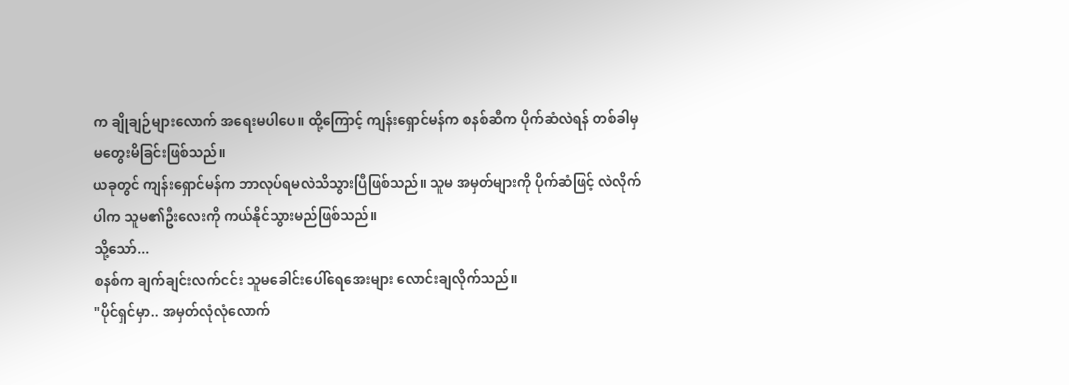က ချိုချဉ်များလောက် အရေးမပါပေ။ ထို့ကြောင့် ကျန်းရှောင်မန်က စနစ်ဆီက ပိုက်ဆံလဲရန် တစ်ခါမှ မတွေးမိခြင်းဖြစ်သည်။
ယခုတွင် ကျန်းရှောင်မန်က ဘာလုပ်ရမလဲသိသွားပြီဖြစ်သည်။ သူမ အမှတ်များကို ပိုက်ဆံဖြင့် လဲလိုက်ပါက သူမ၏ဦးလေးကို ကယ်နိုင်သွားမည်ဖြစ်သည်။
သို့သော်...
စနစ်က ချက်ချင်းလက်ငင်း သူမခေါင်းပေါ်ရေအေးများ လောင်းချလိုက်သည်။
"ပိုင်ရှင်မှာ.. အမှတ်လုံလုံလောက်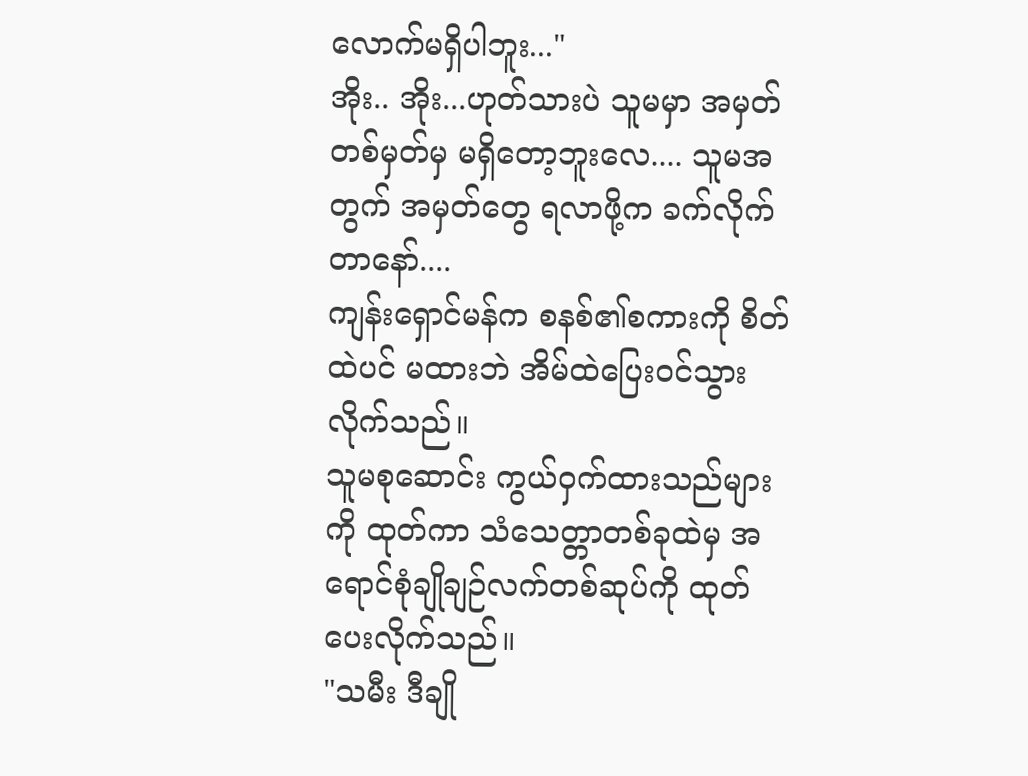လောက်မရှိပါဘူး..."
အိုး.. အိုး...ဟုတ်သားပဲ သူမမှာ အမှတ် တစ်မှတ်မှ မရှိတော့ဘူးလေ.... သူမအတွက် အမှတ်တွေ ရလာဖို့က ခက်လိုက်တာနော်....
ကျန်းရှောင်မန်က စနစ်၏စကားကို စိတ်ထဲပင် မထားဘဲ အိမ်ထဲပြေးဝင်သွားလိုက်သည်။
သူမစုဆောင်း ကွယ်ဝှက်ထားသည်များကို ထုတ်ကာ သံသေတ္တာတစ်ခုထဲမှ အရောင်စုံချိုချဉ်လက်တစ်ဆုပ်ကို ထုတ်ပေးလိုက်သည်။
"သမီး ဒီချို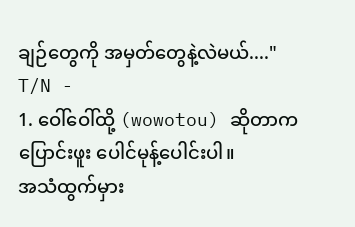ချဉ်တွေကို အမှတ်တွေနဲ့လဲမယ်...."
T/N -
1. ဝေါ်ဝေါ်ထို့ (wowotou) ဆိုတာကပြောင်းဖူး ပေါင်မုန့်ပေါင်းပါ။
အသံထွက်မှား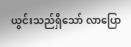ယွင်းသည်ရှိသော် လာပြော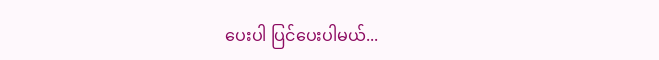ပေးပါ ပြင်ပေးပါမယ်...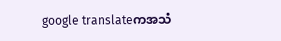google translateကအသံ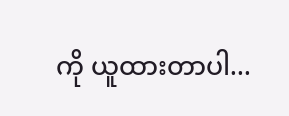ကို ယူထားတာပါ...